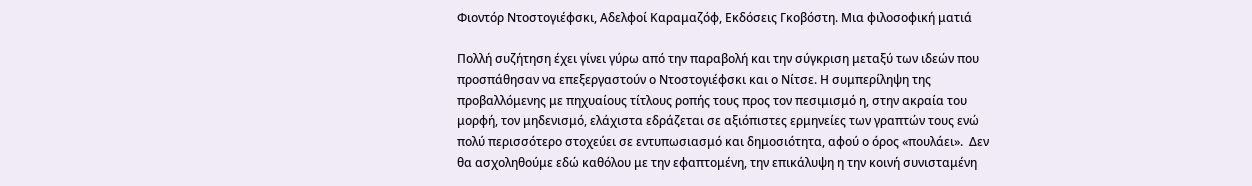Φιοντόρ Ντοστογιέφσκι, Αδελφοί Καραμαζόφ, Εκδόσεις Γκοβόστη. Μια φιλοσοφική ματιά

Πολλή συζήτηση έχει γίνει γύρω από την παραβολή και την σύγκριση μεταξύ των ιδεών που προσπάθησαν να επεξεργαστούν ο Ντοστογιέφσκι και ο Νίτσε. Η συμπερίληψη της προβαλλόμενης με πηχυαίους τίτλους ροπής τους προς τον πεσιμισμό η, στην ακραία του μορφή, τον μηδενισμό, ελάχιστα εδράζεται σε αξιόπιστες ερμηνείες των γραπτών τους ενώ πολύ περισσότερο στοχεύει σε εντυπωσιασμό και δημοσιότητα, αφού ο όρος «πουλάει».  Δεν θα ασχοληθούμε εδώ καθόλου με την εφαπτομένη, την επικάλυψη η την κοινή συνισταμένη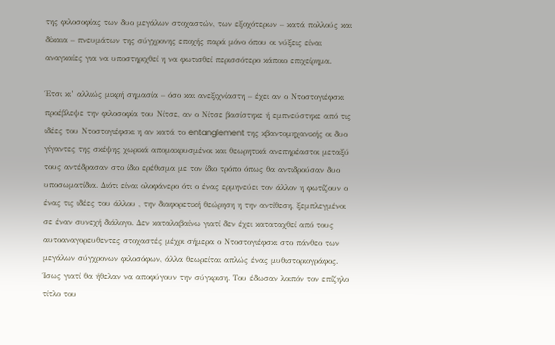της φιλοσοφίας των δυο μεγάλων στοχαστών, των εξοχότερων – κατά πολλούς και δίκαια – πνευμάτων της σύγχρονης εποχής παρά μόνο όπου οι νύξεις είναι αναγκαίες για να υποστηριχθεί η να φωτισθεί περισσότερο κάποιο επιχείρημα.

Έτσι κι’ αλλιώς μικρή σημασία – όσο και ανεξιχνίαστη – έχει αν ο Ντοστογιέφσκι προέβλεψε την φιλοσοφία του Νίτσε, αν ο Νίτσε βασίστηκε ή εμπνεύστηκε από τις ιδέες του Ντοστογιέφσκι η αν κατά το entanglement της κβαντομηχανικής οι δυο γίγαντες της σκέψης χωρικά απομακρυσμένοι και θεωρητικά ανεπηρέαστοι μεταξύ τους αντέδρασαν στο ίδιο ερέθισμα με τον ίδιο τρόπο όπως θα αντιδρούσαν δυο υποσωματίδια. Διότι είναι ολοφάνερο ότι ο ένας ερμηνεύει τον άλλον η φωτίζουν ο ένας τις ιδέες του άλλου , την διαφορετική θεώρηση η την αντίθεση, ξεμπλεγμένοι σε έναν συνεχή διάλογο. Δεν καταλαβαίνω γιατί δεν έχει καταταχθεί από τους αυτοαναγορευθεντες στοχαστές μέχρι σήμερα ο Ντοστογιέφσκι στο πάνθεο των μεγάλων σύγχρονων φιλοσόφων, άλλα θεωρείται απλώς ένας μυθιστοριογράφος. Ίσως γιατί θα ήθελαν να αποφύγουν την σύγκριση. Του έδωσαν λοιπόν τον επίζηλο τίτλο του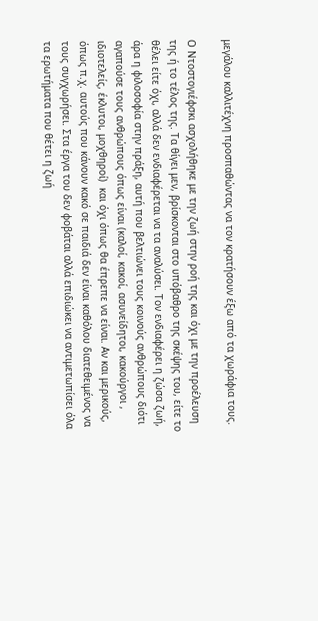μεγάλου καλλιτέχνη προσπαθώντας να τον κρατήσουν έξω από τα χωράφια τους.

Ο Ντοστογιέφσκι ασχολήθηκε με την ζωή στην ροή της και όχι με την προέλευση της ή το τέλος της. Τα θίγει μεν, βρίσκονται στο υπόβαθρο της σκέψης του, είτε το θέλει είτε όχι, αλλά δεν ενδιαφέρεται να τα αναλύσει. Τον ενδιαφέρει η ζώσα ζωή, άρα η φιλοσοφία στην πράξη, αυτή που βελτιώνει τους κοινούς ανθρώπους διότι αγαπούσε τους ανθρώπους όπως είναι (καλοί, κακοί, ασυνείδητοι, κακούργοι , ιδιοτελείς, έκλυτοι, μοχθηροί)  και όχι όπως θα έπρεπε να είναι. Αν και μερικούς, όπως π.χ. αυτούς που κάνουν κακό σε παιδιά δεν είναι καθόλου διατεθειμένος να τους συγχωρήσει. Στα έργα του δεν φοβάται αλλά επιδιώκει να αντιμετωπίσει όλα τα ερωτήματα που θέτει η ζωή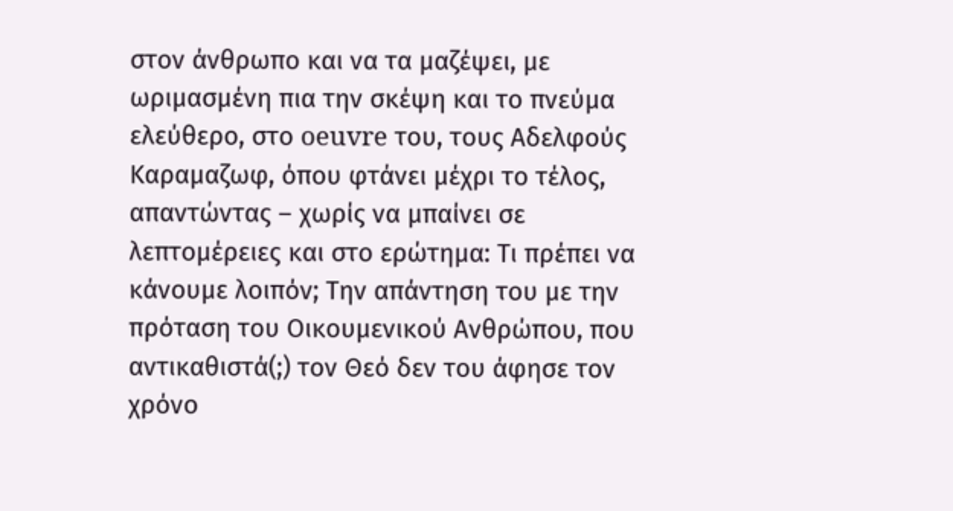στον άνθρωπο και να τα μαζέψει, με ωριμασμένη πια την σκέψη και το πνεύμα ελεύθερο, στο oeuvre του, τους Αδελφούς Καραμαζωφ, όπου φτάνει μέχρι το τέλος, απαντώντας – χωρίς να μπαίνει σε λεπτομέρειες και στο ερώτημα: Τι πρέπει να κάνουμε λοιπόν; Την απάντηση του με την πρόταση του Οικουμενικού Ανθρώπου, που αντικαθιστά(;) τον Θεό δεν του άφησε τον χρόνο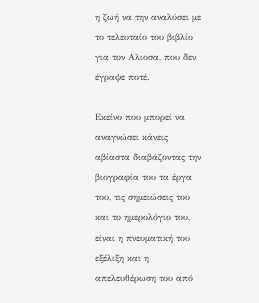η ζωή να την αναλύσει με το τελευταίο του βιβλίο για τον Αλιοσα, που δεν έγραψε ποτέ.

Εκείνο που μπορεί να αναγνώσει κάνεις αβίαστα διαβάζοντας την βιογραφία του τα έργα του, τις σημειώσεις του και το ημερολόγιο του, είναι η πνευματική του εξέλιξη και η απελευθέρωση του από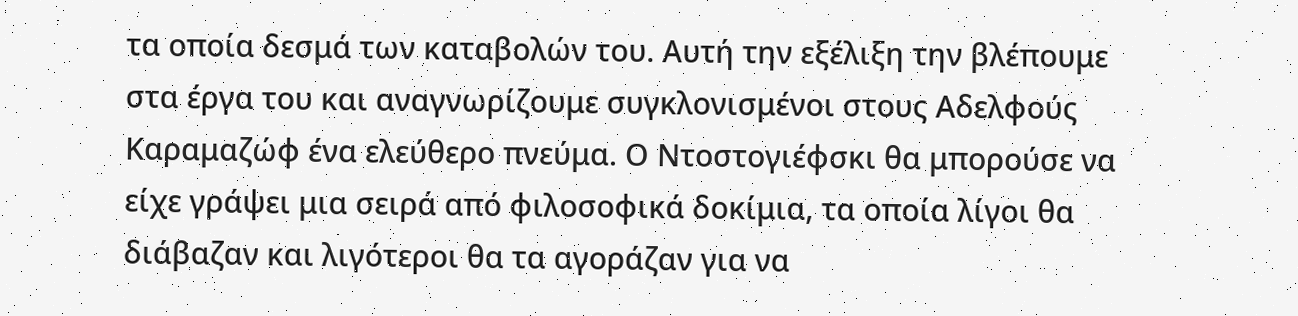τα οποία δεσμά των καταβολών του. Αυτή την εξέλιξη την βλέπουμε στα έργα του και αναγνωρίζουμε συγκλονισμένοι στους Αδελφούς Καραμαζώφ ένα ελεύθερο πνεύμα. Ο Ντοστογιέφσκι θα μπορούσε να είχε γράψει μια σειρά από φιλοσοφικά δοκίμια, τα οποία λίγοι θα διάβαζαν και λιγότεροι θα τα αγοράζαν για να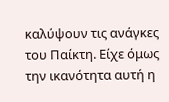καλύψουν τις ανάγκες του Παίκτη. Είχε όμως την ικανότητα αυτή η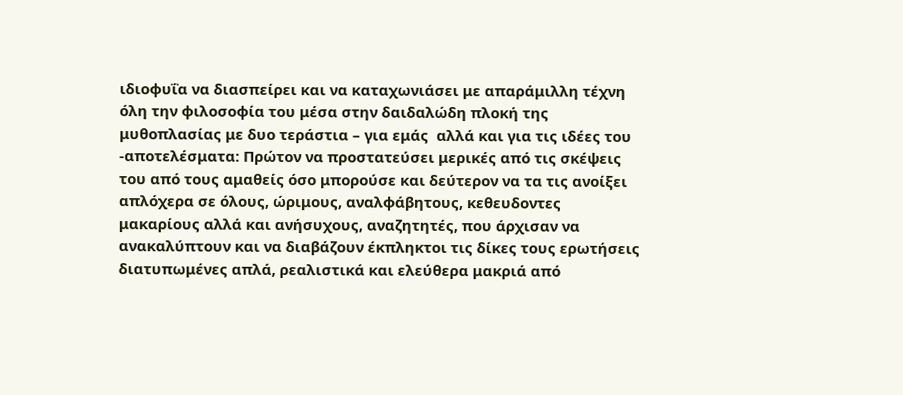ιδιοφυΐα να διασπείρει και να καταχωνιάσει με απαράμιλλη τέχνη όλη την φιλοσοφία του μέσα στην δαιδαλώδη πλοκή της μυθοπλασίας με δυο τεράστια – για εμάς  αλλά και για τις ιδέες του -αποτελέσματα: Πρώτον να προστατεύσει μερικές από τις σκέψεις του από τους αμαθείς όσο μπορούσε και δεύτερον να τα τις ανοίξει απλόχερα σε όλους, ώριμους, αναλφάβητους, κεθευδοντες μακαρίους αλλά και ανήσυχους, αναζητητές, που άρχισαν να ανακαλύπτουν και να διαβάζουν έκπληκτοι τις δίκες τους ερωτήσεις διατυπωμένες απλά, ρεαλιστικά και ελεύθερα μακριά από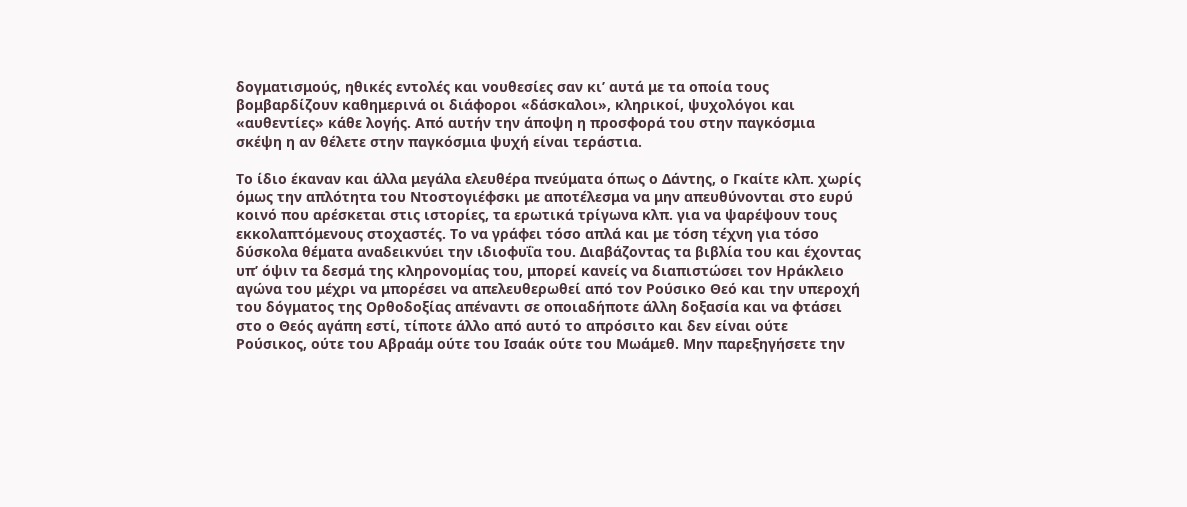δογματισμούς, ηθικές εντολές και νουθεσίες σαν κι’ αυτά με τα οποία τους βομβαρδίζουν καθημερινά οι διάφοροι «δάσκαλοι», κληρικοί, ψυχολόγοι και «αυθεντίες» κάθε λογής. Από αυτήν την άποψη η προσφορά του στην παγκόσμια σκέψη η αν θέλετε στην παγκόσμια ψυχή είναι τεράστια.

Το ίδιο έκαναν και άλλα μεγάλα ελευθέρα πνεύματα όπως ο Δάντης, ο Γκαίτε κλπ. χωρίς όμως την απλότητα του Ντοστογιέφσκι με αποτέλεσμα να μην απευθύνονται στο ευρύ κοινό που αρέσκεται στις ιστορίες, τα ερωτικά τρίγωνα κλπ. για να ψαρέψουν τους εκκολαπτόμενους στοχαστές. Το να γράφει τόσο απλά και με τόση τέχνη για τόσο δύσκολα θέματα αναδεικνύει την ιδιοφυΐα του. Διαβάζοντας τα βιβλία του και έχοντας υπ’ όψιν τα δεσμά της κληρονομίας του, μπορεί κανείς να διαπιστώσει τον Ηράκλειο αγώνα του μέχρι να μπορέσει να απελευθερωθεί από τον Ρούσικο Θεό και την υπεροχή του δόγματος της Ορθοδοξίας απέναντι σε οποιαδήποτε άλλη δοξασία και να φτάσει στο ο Θεός αγάπη εστί, τίποτε άλλο από αυτό το απρόσιτο και δεν είναι ούτε Ρούσικος, ούτε του Αβραάμ ούτε του Ισαάκ ούτε του Μωάμεθ. Μην παρεξηγήσετε την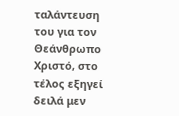ταλάντευση του για τον Θεάνθρωπο Χριστό, στο τέλος εξηγεί δειλά μεν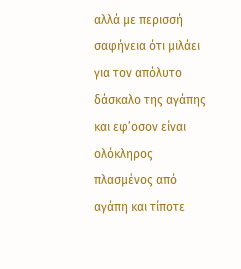αλλά με περισσή σαφήνεια ότι μιλάει για τον απόλυτο δάσκαλο της αγάπης και εφ’οσον είναι ολόκληρος πλασμένος από αγάπη και τίποτε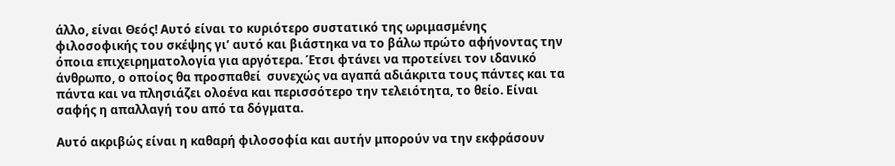άλλο, είναι Θεός! Αυτό είναι το κυριότερο συστατικό της ωριμασμένης φιλοσοφικής του σκέψης γι’ αυτό και βιάστηκα να το βάλω πρώτο αφήνοντας την όποια επιχειρηματολογία για αργότερα. Έτσι φτάνει να προτείνει τον ιδανικό άνθρωπο, ο οποίος θα προσπαθεί  συνεχώς να αγαπά αδιάκριτα τους πάντες και τα πάντα και να πλησιάζει ολοένα και περισσότερο την τελειότητα, το θείο. Είναι σαφής η απαλλαγή του από τα δόγματα.

Αυτό ακριβώς είναι η καθαρή φιλοσοφία και αυτήν μπορούν να την εκφράσουν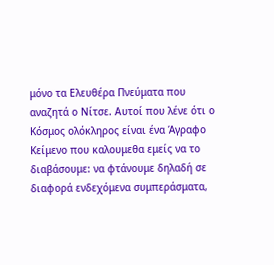μόνο τα Ελευθέρα Πνεύματα που αναζητά ο Νίτσε. Αυτοί που λένε ότι ο Κόσμος ολόκληρος είναι ένα Άγραφο Κείμενο που καλουμεθα εμείς να το διαβάσουμε: να φτάνουμε δηλαδή σε διαφορά ενδεχόμενα συμπεράσματα,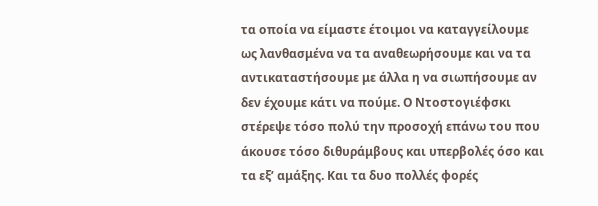τα οποία να είμαστε έτοιμοι να καταγγείλουμε ως λανθασμένα να τα αναθεωρήσουμε και να τα αντικαταστήσουμε με άλλα η να σιωπήσουμε αν δεν έχουμε κάτι να πούμε. Ο Ντοστογιέφσκι στέρεψε τόσο πολύ την προσοχή επάνω του που άκουσε τόσο διθυράμβους και υπερβολές όσο και τα εξ’ αμάξης. Και τα δυο πολλές φορές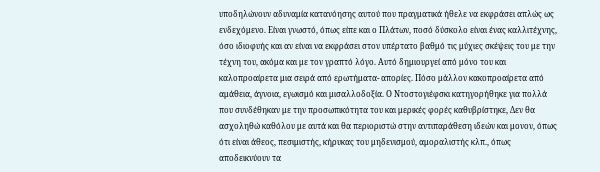υποδηλώνουν αδυναμία κατανόησης αυτού που πραγματικά ήθελε να εκφράσει απλώς ως ενδεχόμενο. Είναι γνωστό, όπως είπε και ο Πλάτων, ποσό δύσκολο είναι ένας καλλιτέχνης, όσο ιδιοφυής και αν είναι να εκφράσει στον υπέρτατο βαθμό τις μύχιες σκέψεις του με την τέχνη του, ακόμα και με τον γραπτό λόγο. Αυτό δημιουργεί από μόνο του και καλοπροαίρετα μια σειρά από ερωτήματα- απορίες. Πόσο μάλλον κακοπροαίρετα από αμάθεια, άγνοια, εγωισμό και μισαλλοδοξία. Ο Ντοστογιέφσκι κατηγορήθηκε για πολλά που συνδέθηκαν με την προσωπικότητα του και μερικές φορές καθυβρίστηκε, Δεν θα ασχοληθώ καθόλου με αυτά και θα περιοριστώ στην αντιπαράθεση ιδεών και μονον, όπως ότι είναι άθεος, πεσιμιστής, κήρυκας του μηδενισμού, αμοραλιστής κλπ., όπως αποδεικνύουν τα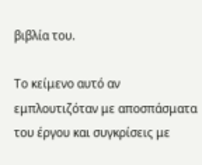βιβλία του.

Το κείμενο αυτό αν εμπλουτιζόταν με αποσπάσματα του έργου και συγκρίσεις με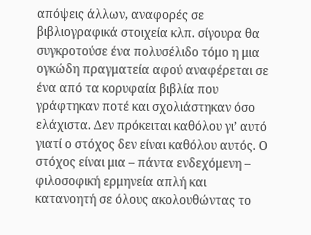απόψεις άλλων, αναφορές σε βιβλιογραφικά στοιχεία κλπ. σίγουρα θα συγκροτούσε ένα πολυσέλιδο τόμο η μια ογκώδη πραγματεία αφού αναφέρεται σε ένα από τα κορυφαία βιβλία που γράφτηκαν ποτέ και σχολιάστηκαν όσο ελάχιστα. Δεν πρόκειται καθόλου γι’ αυτό γιατί ο στόχος δεν είναι καθόλου αυτός. Ο στόχος είναι μια – πάντα ενδεχόμενη – φιλοσοφική ερμηνεία απλή και κατανοητή σε όλους ακολουθώντας το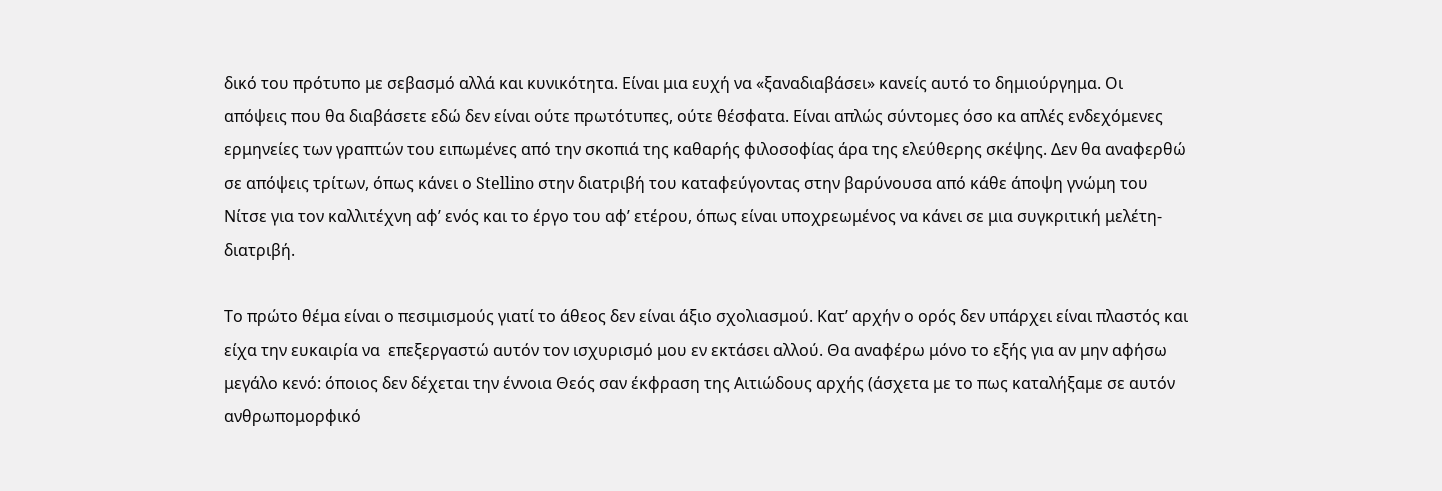δικό του πρότυπο με σεβασμό αλλά και κυνικότητα. Είναι μια ευχή να «ξαναδιαβάσει» κανείς αυτό το δημιούργημα. Οι απόψεις που θα διαβάσετε εδώ δεν είναι ούτε πρωτότυπες, ούτε θέσφατα. Είναι απλώς σύντομες όσο κα απλές ενδεχόμενες ερμηνείες των γραπτών του ειπωμένες από την σκοπιά της καθαρής φιλοσοφίας άρα της ελεύθερης σκέψης. Δεν θα αναφερθώ σε απόψεις τρίτων, όπως κάνει ο Stellino στην διατριβή του καταφεύγοντας στην βαρύνουσα από κάθε άποψη γνώμη του Νίτσε για τον καλλιτέχνη αφ’ ενός και το έργο του αφ’ ετέρου, όπως είναι υποχρεωμένος να κάνει σε μια συγκριτική μελέτη-διατριβή.

Το πρώτο θέμα είναι ο πεσιμισμούς γιατί το άθεος δεν είναι άξιο σχολιασμού. Κατ’ αρχήν ο ορός δεν υπάρχει είναι πλαστός και είχα την ευκαιρία να  επεξεργαστώ αυτόν τον ισχυρισμό μου εν εκτάσει αλλού. Θα αναφέρω μόνο το εξής για αν μην αφήσω μεγάλο κενό: όποιος δεν δέχεται την έννοια Θεός σαν έκφραση της Αιτιώδους αρχής (άσχετα με το πως καταλήξαμε σε αυτόν ανθρωπομορφικό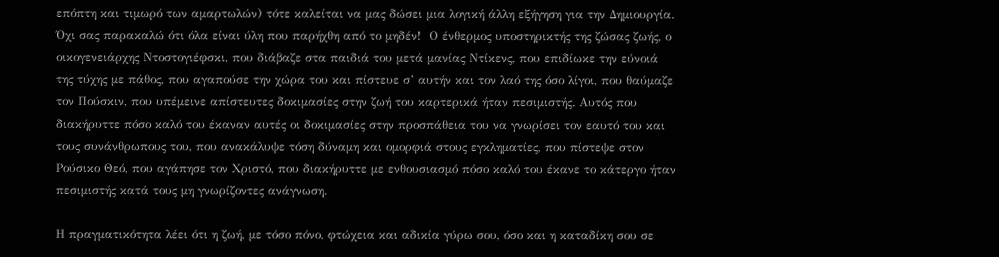επόπτη και τιμωρό των αμαρτωλών) τότε καλείται να μας δώσει μια λογική άλλη εξήγηση για την Δημιουργία. Όχι σας παρακαλώ ότι όλα είναι ύλη που παρήχθη από το μηδέν!  Ο ένθερμος υποστηρικτής της ζώσας ζωής, ο οικογενειάρχης Ντοστογιέφσκι, που διάβαζε στα παιδιά του μετά μανίας Ντίκενς, που επιδίωκε την εύνοιά της τύχης με πάθος, που αγαπούσε την χώρα του και πίστευε σ’ αυτήν και τον λαό της όσο λίγοι, που θαύμαζε τον Πούσκιν, που υπέμεινε απίστευτες δοκιμασίες στην ζωή του καρτερικά ήταν πεσιμιστής. Αυτός που διακήρυττε πόσο καλό του έκαναν αυτές οι δοκιμασίες στην προσπάθεια του να γνωρίσει τον εαυτό του και τους συνάνθρωπους του, που ανακάλυψε τόση δύναμη και ομορφιά στους εγκληματίες, που πίστεψε στον Ρούσικο Θεό, που αγάπησε τον Χριστό, που διακήρυττε με ενθουσιασμό πόσο καλό του έκανε το κάτεργο ήταν πεσιμιστής κατά τους μη γνωρίζοντες ανάγνωση.

Η πραγματικότητα λέει ότι η ζωή, με τόσο πόνο, φτώχεια και αδικία γύρω σου, όσο και η καταδίκη σου σε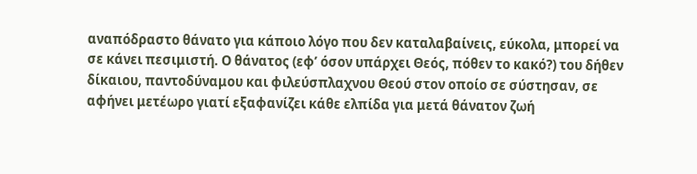αναπόδραστο θάνατο για κάποιο λόγο που δεν καταλαβαίνεις, εύκολα, μπορεί να σε κάνει πεσιμιστή. Ο θάνατος (εφ’ όσον υπάρχει Θεός, πόθεν το κακό?) του δήθεν δίκαιου, παντοδύναμου και φιλεύσπλαχνου Θεού στον οποίο σε σύστησαν, σε αφήνει μετέωρο γιατί εξαφανίζει κάθε ελπίδα για μετά θάνατον ζωή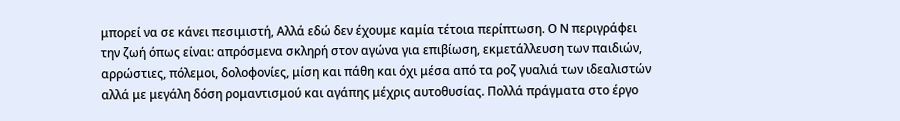μπορεί να σε κάνει πεσιμιστή, Αλλά εδώ δεν έχουμε καμία τέτοια περίπτωση. Ο Ν περιγράφει την ζωή όπως είναι: απρόσμενα σκληρή στον αγώνα για επιβίωση, εκμετάλλευση των παιδιών, αρρώστιες, πόλεμοι, δολοφονίες, μίση και πάθη και όχι μέσα από τα ροζ γυαλιά των ιδεαλιστών αλλά με μεγάλη δόση ρομαντισμού και αγάπης μέχρις αυτοθυσίας. Πολλά πράγματα στο έργο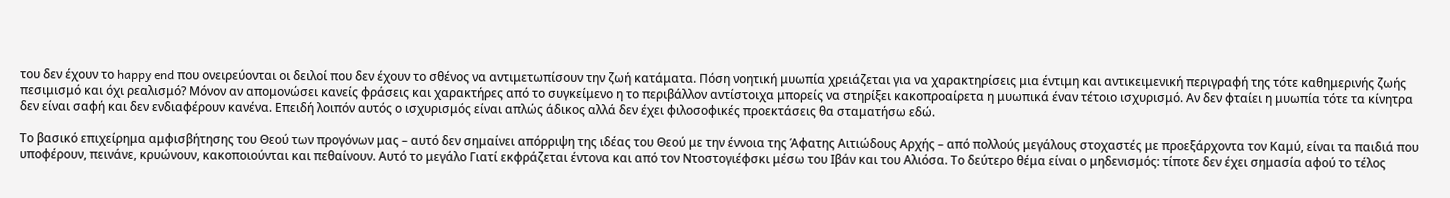του δεν έχουν το happy end που ονειρεύονται οι δειλοί που δεν έχουν το σθένος να αντιμετωπίσουν την ζωή κατάματα. Πόση νοητική μυωπία χρειάζεται για να χαρακτηρίσεις μια έντιμη και αντικειμενική περιγραφή της τότε καθημερινής ζωής πεσιμισμό και όχι ρεαλισμό? Μόνον αν απομονώσει κανείς φράσεις και χαρακτήρες από το συγκείμενο η το περιβάλλον αντίστοιχα μπορείς να στηρίξει κακοπροαίρετα η μυωπικά έναν τέτοιο ισχυρισμό. Αν δεν φταίει η μυωπία τότε τα κίνητρα δεν είναι σαφή και δεν ενδιαφέρουν κανένα. Επειδή λοιπόν αυτός ο ισχυρισμός είναι απλώς άδικος αλλά δεν έχει φιλοσοφικές προεκτάσεις θα σταματήσω εδώ.

Το βασικό επιχείρημα αμφισβήτησης του Θεού των προγόνων μας – αυτό δεν σημαίνει απόρριψη της ιδέας του Θεού με την έννοια της Άφατης Αιτιώδους Αρχής – από πολλούς μεγάλους στοχαστές με προεξάρχοντα τον Καμύ, είναι τα παιδιά που υποφέρουν, πεινάνε, κρυώνουν, κακοποιούνται και πεθαίνουν. Αυτό το μεγάλο Γιατί εκφράζεται έντονα και από τον Ντοστογιέφσκι μέσω του Ιβάν και του Αλιόσα. Το δεύτερο θέμα είναι ο μηδενισμός: τίποτε δεν έχει σημασία αφού το τέλος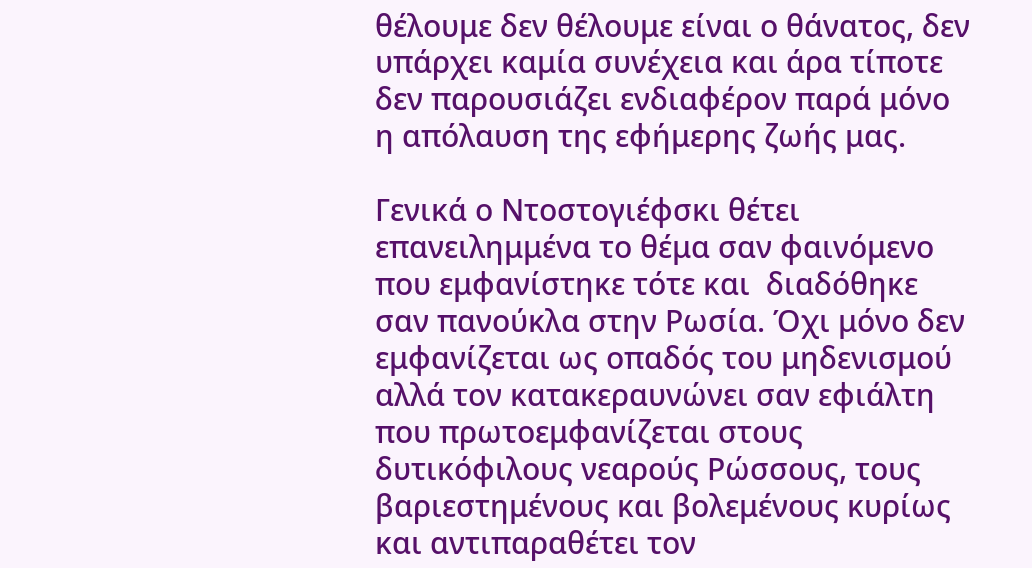θέλουμε δεν θέλουμε είναι ο θάνατος, δεν υπάρχει καμία συνέχεια και άρα τίποτε δεν παρουσιάζει ενδιαφέρον παρά μόνο η απόλαυση της εφήμερης ζωής μας.

Γενικά ο Ντοστογιέφσκι θέτει επανειλημμένα το θέμα σαν φαινόμενο που εμφανίστηκε τότε και  διαδόθηκε σαν πανούκλα στην Ρωσία. Όχι μόνο δεν εμφανίζεται ως οπαδός του μηδενισμού αλλά τον κατακεραυνώνει σαν εφιάλτη που πρωτοεμφανίζεται στους δυτικόφιλους νεαρούς Ρώσσους, τους βαριεστημένους και βολεμένους κυρίως και αντιπαραθέτει τον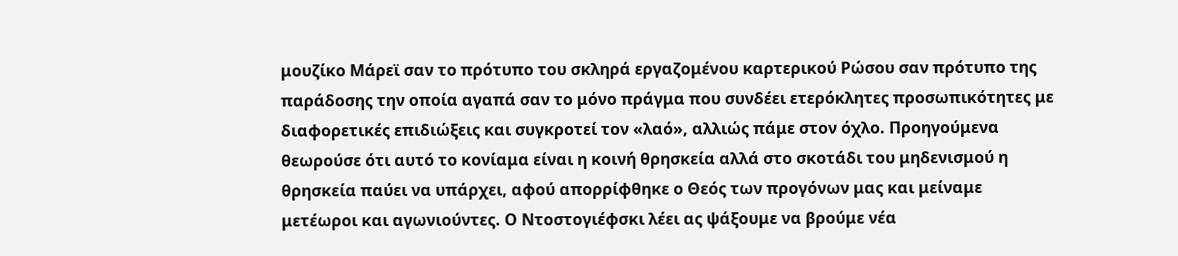μουζίκο Μάρεϊ σαν το πρότυπο του σκληρά εργαζομένου καρτερικού Ρώσου σαν πρότυπο της παράδοσης την οποία αγαπά σαν το μόνο πράγμα που συνδέει ετερόκλητες προσωπικότητες με διαφορετικές επιδιώξεις και συγκροτεί τον «λαό», αλλιώς πάμε στον όχλο. Προηγούμενα θεωρούσε ότι αυτό το κονίαμα είναι η κοινή θρησκεία αλλά στο σκοτάδι του μηδενισμού η θρησκεία παύει να υπάρχει, αφού απορρίφθηκε ο Θεός των προγόνων μας και μείναμε μετέωροι και αγωνιούντες. Ο Ντοστογιέφσκι λέει ας ψάξουμε να βρούμε νέα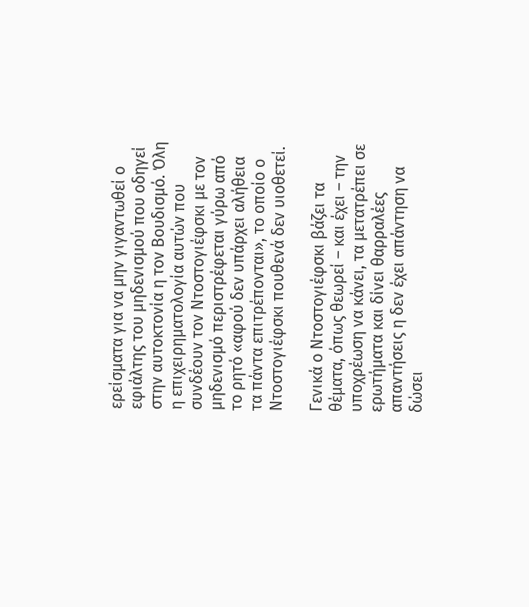ερείσματα για να μην γιγαντωθεί ο εφιάλτης του μηδενισμού που οδηγεί στην αυτοκτονία η τον Βουδισμό. Όλη η επιχειρηματολογία αυτών που συνδέουν τον Ντοστογιέφσκι με τον μηδενισμό περιστρέφεται γύρω από το ρητό «αφού δεν υπάρχει αλήθεια τα πάντα επιτρέπονται», το οποίο ο Ντοστογιέφσκι πουθενά δεν υιοθετεί.

Γενικά ο Ντοστογιέφσκι βάζει τα θέματα, όπως θεωρεί – και έχει – την υποχρέωση να κάνει, τα μετατρέπει σε ερωτήματα και δίνει θαρραλέες απαντήσεις η δεν έχει απάντηση να δώσει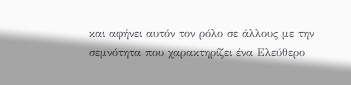και αφήνει αυτόν τον ρόλο σε άλλους με την σεμνότητα που χαρακτηρίζει ένα Ελεύθερο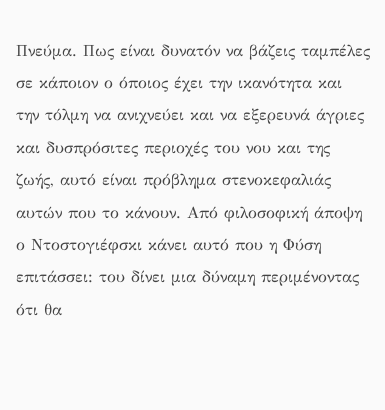Πνεύμα. Πως είναι δυνατόν να βάζεις ταμπέλες σε κάποιον ο όποιος έχει την ικανότητα και την τόλμη να ανιχνεύει και να εξερευνά άγριες και δυσπρόσιτες περιοχές του νου και της ζωής, αυτό είναι πρόβλημα στενοκεφαλιάς αυτών που το κάνουν. Από φιλοσοφική άποψη ο Ντοστογιέφσκι κάνει αυτό που η Φύση επιτάσσει: του δίνει μια δύναμη περιμένοντας ότι θα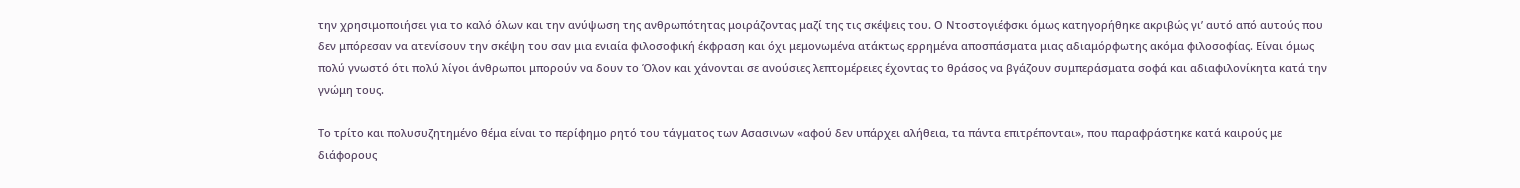την χρησιμοποιήσει για το καλό όλων και την ανύψωση της ανθρωπότητας μοιράζοντας μαζί της τις σκέψεις του. Ο Ντοστογιέφσκι όμως κατηγορήθηκε ακριβώς γι’ αυτό από αυτούς που δεν μπόρεσαν να ατενίσουν την σκέψη του σαν μια ενιαία φιλοσοφική έκφραση και όχι μεμονωμένα ατάκτως ερρημένα αποσπάσματα μιας αδιαμόρφωτης ακόμα φιλοσοφίας. Είναι όμως πολύ γνωστό ότι πολύ λίγοι άνθρωποι μπορούν να δουν το Όλον και χάνονται σε ανούσιες λεπτομέρειες έχοντας το θράσος να βγάζουν συμπεράσματα σοφά και αδιαφιλονίκητα κατά την γνώμη τους.

Το τρίτο και πολυσυζητημένο θέμα είναι το περίφημο ρητό του τάγματος των Ασασινων «αφού δεν υπάρχει αλήθεια, τα πάντα επιτρέπονται», που παραφράστηκε κατά καιρούς με διάφορους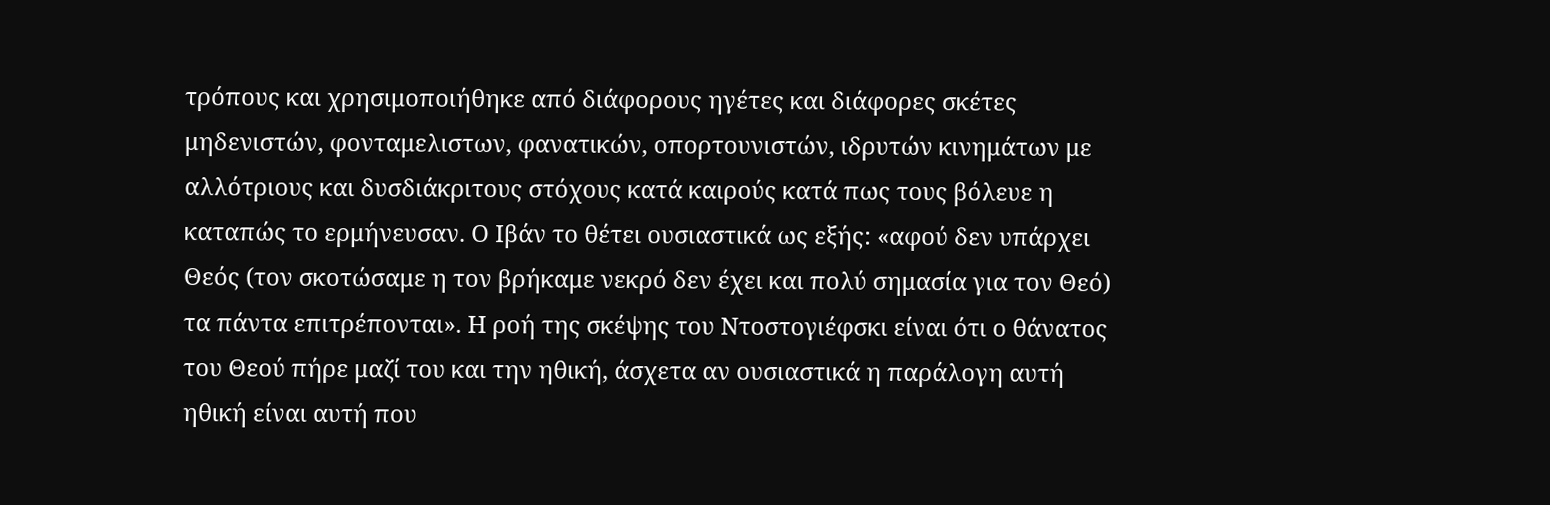τρόπους και χρησιμοποιήθηκε από διάφορους ηγέτες και διάφορες σκέτες μηδενιστών, φονταμελιστων, φανατικών, οπορτουνιστών, ιδρυτών κινημάτων με αλλότριους και δυσδιάκριτους στόχους κατά καιρούς κατά πως τους βόλευε η καταπώς το ερμήνευσαν. Ο Ιβάν το θέτει ουσιαστικά ως εξής: «αφού δεν υπάρχει Θεός (τον σκοτώσαμε η τον βρήκαμε νεκρό δεν έχει και πολύ σημασία για τον Θεό) τα πάντα επιτρέπονται». Η ροή της σκέψης του Ντοστογιέφσκι είναι ότι ο θάνατος του Θεού πήρε μαζί του και την ηθική, άσχετα αν ουσιαστικά η παράλογη αυτή ηθική είναι αυτή που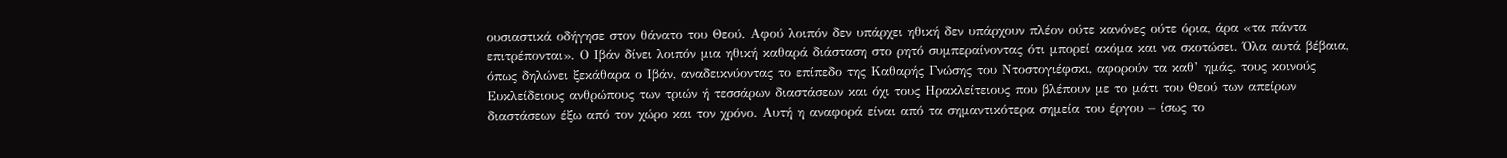ουσιαστικά οδήγησε στον θάνατο του Θεού. Αφού λοιπόν δεν υπάρχει ηθική δεν υπάρχουν πλέον ούτε κανόνες ούτε όρια, άρα «τα πάντα επιτρέπονται». Ο Ιβάν δίνει λοιπόν μια ηθική καθαρά διάσταση στο ρητό συμπεραίνοντας ότι μπορεί ακόμα και να σκοτώσει. Όλα αυτά βέβαια, όπως δηλώνει ξεκάθαρα ο Ιβάν, αναδεικνύοντας το επίπεδο της Καθαρής Γνώσης του Ντοστογιέφσκι, αφορούν τα καθ’ ημάς, τους κοινούς Ευκλείδειους ανθρώπους των τριών ή τεσσάρων διαστάσεων και όχι τους Ηρακλείτειους που βλέπουν με το μάτι του Θεού των απείρων διαστάσεων έξω από τον χώρο και τον χρόνο. Αυτή η αναφορά είναι από τα σημαντικότερα σημεία του έργου – ίσως το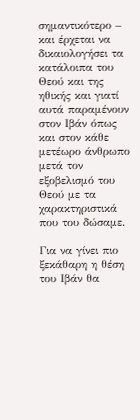σημαντικότερο – και έρχεται να δικαιολογήσει τα κατάλοιπα του Θεού και της ηθικής και γιατί αυτά παραμένουν στον Ιβάν όπως και στον κάθε μετέωρο άνθρωπο μετά τον εξοβελισμό του Θεού με τα χαρακτηριστικά που του δώσαμε.

Για να γίνει πιο ξεκάθαρη η θέση του Ιβάν θα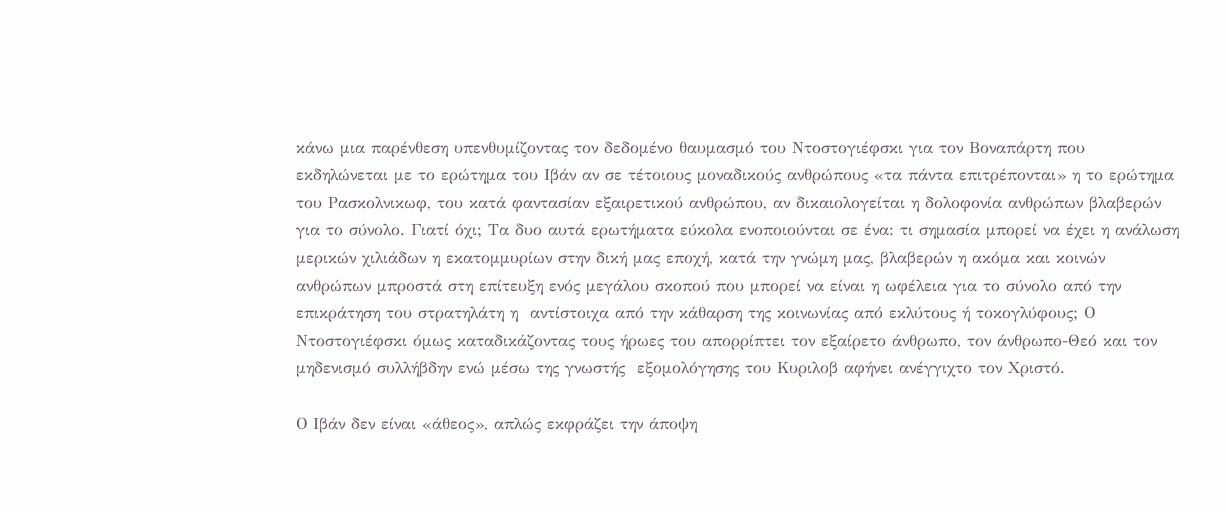κάνω μια παρένθεση υπενθυμίζοντας τον δεδομένο θαυμασμό του Ντοστογιέφσκι για τον Βοναπάρτη που εκδηλώνεται με το ερώτημα του Ιβάν αν σε τέτοιους μοναδικούς ανθρώπους «τα πάντα επιτρέπονται» η το ερώτημα του Ρασκολνικωφ, του κατά φαντασίαν εξαιρετικού ανθρώπου, αν δικαιολογείται η δολοφονία ανθρώπων βλαβερών για το σύνολο. Γιατί όχι; Τα δυο αυτά ερωτήματα εύκολα ενοποιούνται σε ένα: τι σημασία μπορεί να έχει η ανάλωση μερικών χιλιάδων η εκατομμυρίων στην δική μας εποχή, κατά την γνώμη μας, βλαβερών η ακόμα και κοινών ανθρώπων μπροστά στη επίτευξη ενός μεγάλου σκοπού που μπορεί να είναι η ωφέλεια για το σύνολο από την επικράτηση του στρατηλάτη η  αντίστοιχα από την κάθαρση της κοινωνίας από εκλύτους ή τοκογλύφους; Ο Ντοστογιέφσκι όμως καταδικάζοντας τους ήρωες του απορρίπτει τον εξαίρετο άνθρωπο, τον άνθρωπο-Θεό και τον μηδενισμό συλλήβδην ενώ μέσω της γνωστής  εξομολόγησης του Κυριλοβ αφήνει ανέγγιχτο τον Χριστό.

Ο Ιβάν δεν είναι «άθεος», απλώς εκφράζει την άποψη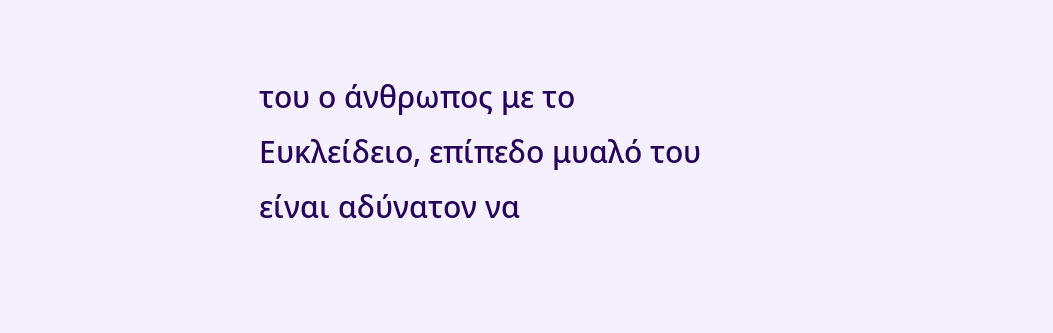του ο άνθρωπος με το Ευκλείδειο, επίπεδο μυαλό του είναι αδύνατον να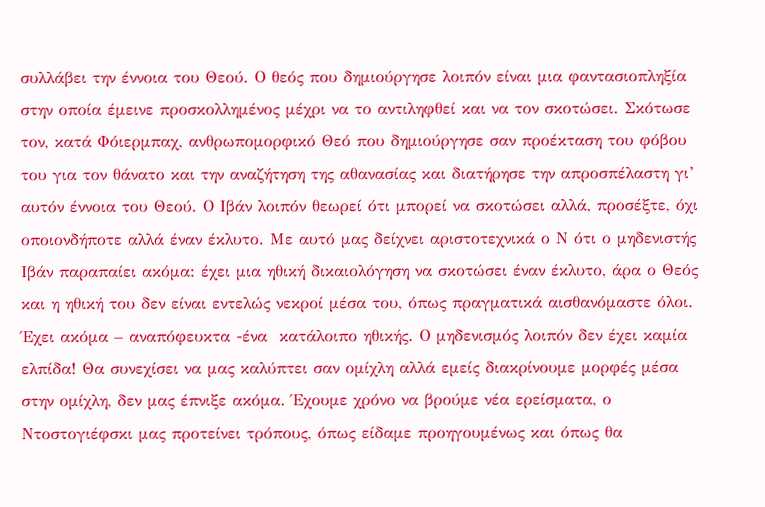συλλάβει την έννοια του Θεού. Ο θεός που δημιούργησε λοιπόν είναι μια φαντασιοπληξία στην οποία έμεινε προσκολλημένος μέχρι να το αντιληφθεί και να τον σκοτώσει. Σκότωσε τον, κατά Φόιερμπαχ, ανθρωπομορφικό Θεό που δημιούργησε σαν προέκταση του φόβου του για τον θάνατο και την αναζήτηση της αθανασίας και διατήρησε την απροσπέλαστη γι’ αυτόν έννοια του Θεού. Ο Ιβάν λοιπόν θεωρεί ότι μπορεί να σκοτώσει αλλά, προσέξτε, όχι οποιονδήποτε αλλά έναν έκλυτο. Με αυτό μας δείχνει αριστοτεχνικά ο Ν ότι ο μηδενιστής Ιβάν παραπαίει ακόμα: έχει μια ηθική δικαιολόγηση να σκοτώσει έναν έκλυτο, άρα ο Θεός και η ηθική του δεν είναι εντελώς νεκροί μέσα του, όπως πραγματικά αισθανόμαστε όλοι. Έχει ακόμα – αναπόφευκτα -ένα  κατάλοιπο ηθικής. Ο μηδενισμός λοιπόν δεν έχει καμία ελπίδα! Θα συνεχίσει να μας καλύπτει σαν ομίχλη αλλά εμείς διακρίνουμε μορφές μέσα στην ομίχλη, δεν μας έπνιξε ακόμα. Έχουμε χρόνο να βρούμε νέα ερείσματα, ο Ντοστογιέφσκι μας προτείνει τρόπους, όπως είδαμε προηγουμένως και όπως θα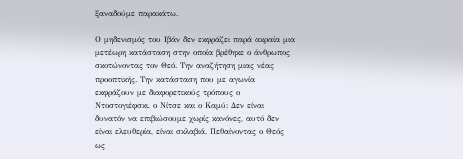ξαναδούμε παρακάτω.

Ο μηδενισμός του Ιβάν δεν εκφράζει παρά ακραία μια  μετέωρη κατάσταση στην οποία βρέθηκε ο άνθρωπος σκοτώνοντας τον Θεό. Την αναζήτηση μιας νέας προοπτικής. Την κατάσταση που με αγωνία εκφράζουν με διαφορετικούς τρόπους ο Ντοστογιέφσκι, ο Νίτσε και ο Καμύ: Δεν είναι δυνατόν να επιβιώσουμε χωρίς κανόνες, αυτό δεν είναι ελευθερία, είναι σκλαβιά. Πεθαίνοντας ο Θεός ως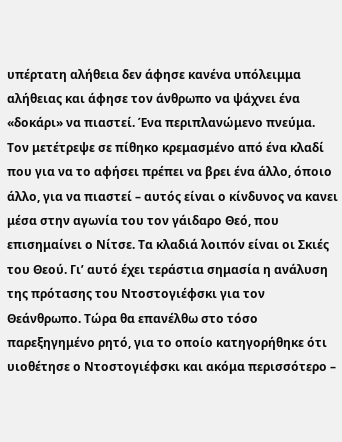υπέρτατη αλήθεια δεν άφησε κανένα υπόλειμμα αλήθειας και άφησε τον άνθρωπο να ψάχνει ένα «δοκάρι» να πιαστεί. Ένα περιπλανώμενο πνεύμα. Τον μετέτρεψε σε πίθηκο κρεμασμένο από ένα κλαδί που για να το αφήσει πρέπει να βρει ένα άλλο, όποιο άλλο, για να πιαστεί – αυτός είναι ο κίνδυνος να κανει μέσα στην αγωνία του τον γάιδαρο Θεό, που επισημαίνει ο Νίτσε. Τα κλαδιά λοιπόν είναι οι Σκιές του Θεού. Γι’ αυτό έχει τεράστια σημασία η ανάλυση της πρότασης του Ντοστογιέφσκι για τον Θεάνθρωπο. Τώρα θα επανέλθω στο τόσο παρεξηγημένο ρητό, για το οποίο κατηγορήθηκε ότι υιοθέτησε ο Ντοστογιέφσκι και ακόμα περισσότερο –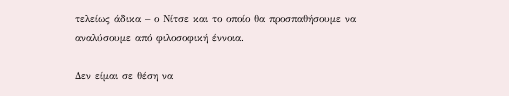τελείως άδικα – ο Νίτσε και το οποίο θα προσπαθήσουμε να αναλύσουμε από φιλοσοφική έννοια.

Δεν είμαι σε θέση να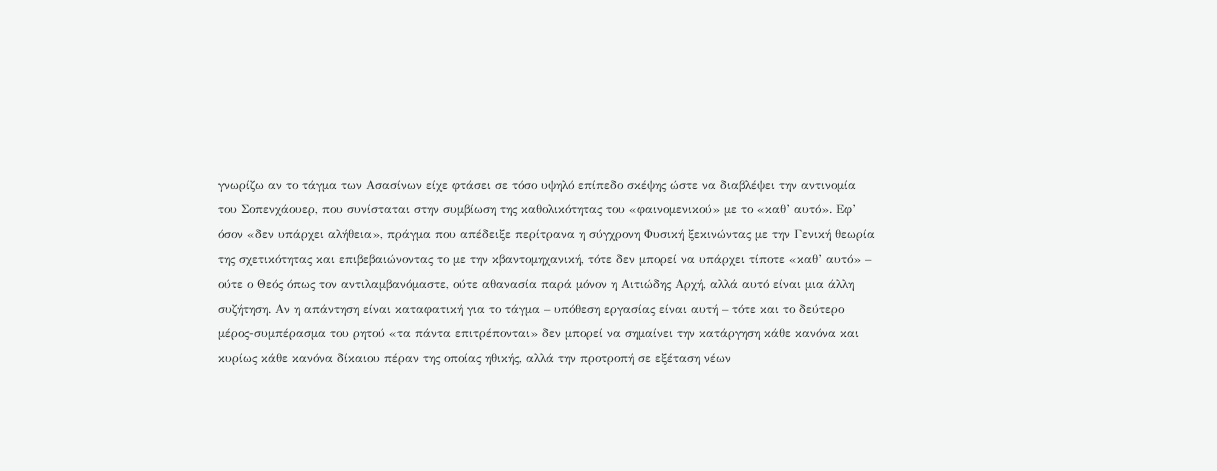γνωρίζω αν το τάγμα των Ασασίνων είχε φτάσει σε τόσο υψηλό επίπεδο σκέψης ώστε να διαβλέψει την αντινομία του Σοπενχάουερ, που συνίσταται στην συμβίωση της καθολικότητας του «φαινομενικού» με το «καθ’ αυτό». Εφ’ όσον «δεν υπάρχει αλήθεια», πράγμα που απέδειξε περίτρανα η σύγχρονη Φυσική ξεκινώντας με την Γενική θεωρία της σχετικότητας και επιβεβαιώνοντας το με την κβαντομηχανική, τότε δεν μπορεί να υπάρχει τίποτε «καθ’ αυτό» – ούτε ο Θεός όπως τον αντιλαμβανόμαστε, ούτε αθανασία παρά μόνον η Αιτιώδης Αρχή, αλλά αυτό είναι μια άλλη συζήτηση. Αν η απάντηση είναι καταφατική για το τάγμα – υπόθεση εργασίας είναι αυτή – τότε και το δεύτερο μέρος-συμπέρασμα του ρητού «τα πάντα επιτρέπονται» δεν μπορεί να σημαίνει την κατάργηση κάθε κανόνα και κυρίως κάθε κανόνα δίκαιου πέραν της οποίας ηθικής, αλλά την προτροπή σε εξέταση νέων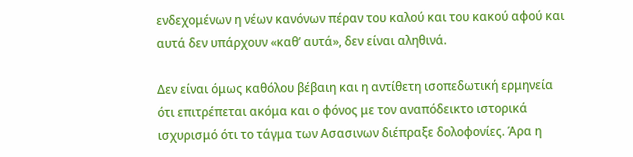ενδεχομένων η νέων κανόνων πέραν του καλού και του κακού αφού και αυτά δεν υπάρχουν «καθ’ αυτά», δεν είναι αληθινά.

Δεν είναι όμως καθόλου βέβαιη και η αντίθετη ισοπεδωτική ερμηνεία ότι επιτρέπεται ακόμα και ο φόνος με τον αναπόδεικτο ιστορικά ισχυρισμό ότι το τάγμα των Ασασινων διέπραξε δολοφονίες. Άρα η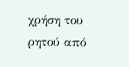χρήση του ρητού από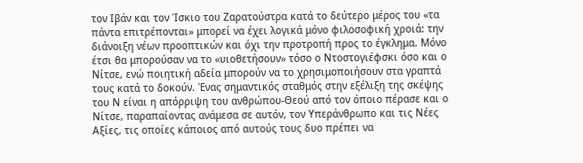τον Ιβάν και τον Ίσκιο του Ζαρατούστρα κατά το δεύτερο μέρος του «τα πάντα επιτρέπονται» μπορεί να έχει λογικά μόνο φιλοσοφική χροιά: την διάνοιξη νέων προοπτικών και όχι την προτροπή προς το έγκλημα. Μόνο έτσι θα μπορούσαν να το «υιοθετήσουν» τόσο ο Ντοστογιέφσκι όσο και ο Νίτσε, ενώ ποιητική αδεία μπορούν να το χρησιμοποιήσουν στα γραπτά τους κατά το δοκούν. Ένας σημαντικός σταθμός στην εξέλιξη της σκέψης του Ν είναι η απόρριψη του ανθρώπου-Θεού από τον όποιο πέρασε και ο Νίτσε, παραπαίοντας ανάμεσα σε αυτόν, τον Υπεράνθρωπο και τις Νέες Αξίες, τις οποίες κάποιος από αυτούς τους δυο πρέπει να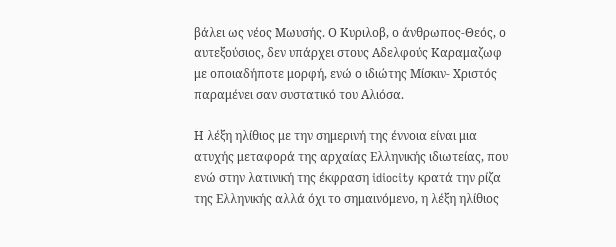βάλει ως νέος Μωυσής. Ο Κυριλοβ, ο άνθρωπος-Θεός, ο αυτεξούσιος, δεν υπάρχει στους Αδελφούς Καραμαζωφ με οποιαδήποτε μορφή, ενώ ο ιδιώτης Μίσκιν- Χριστός παραμένει σαν συστατικό του Αλιόσα.

Η λέξη ηλίθιος με την σημερινή της έννοια είναι μια ατυχής μεταφορά της αρχαίας Ελληνικής ιδιωτείας, που ενώ στην λατινική της έκφραση idiocity κρατά την ρίζα της Ελληνικής αλλά όχι το σημαινόμενο, η λέξη ηλίθιος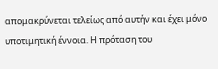απομακρύνεται τελείως από αυτήν και έχει μόνο υποτιμητική έννοια. Η πρόταση του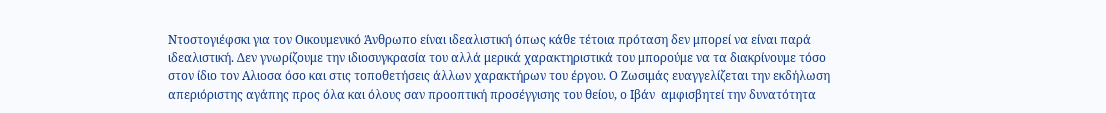Ντοστογιέφσκι για τον Οικουμενικό Άνθρωπο είναι ιδεαλιστική όπως κάθε τέτοια πρόταση δεν μπορεί να είναι παρά ιδεαλιστική. Δεν γνωρίζουμε την ιδιοσυγκρασία του αλλά μερικά χαρακτηριστικά του μπορούμε να τα διακρίνουμε τόσο στον ίδιο τον Αλιοσα όσο και στις τοποθετήσεις άλλων χαρακτήρων του έργου. Ο Ζωσιμάς ευαγγελίζεται την εκδήλωση απεριόριστης αγάπης προς όλα και όλους σαν προοπτική προσέγγισης του θείου, ο Ιβάν  αμφισβητεί την δυνατότητα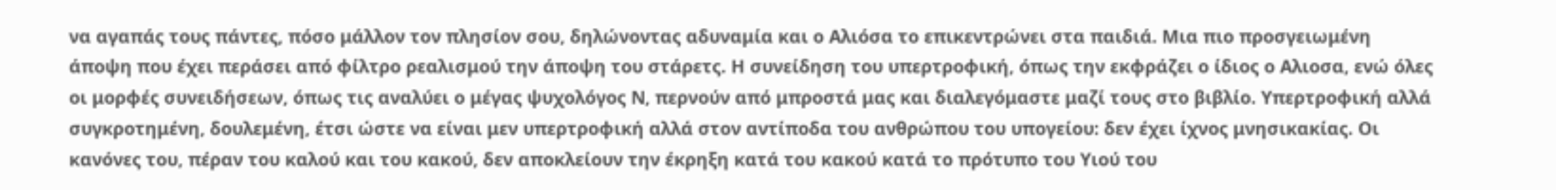να αγαπάς τους πάντες, πόσο μάλλον τον πλησίον σου, δηλώνοντας αδυναμία και ο Αλιόσα το επικεντρώνει στα παιδιά. Μια πιο προσγειωμένη άποψη που έχει περάσει από φίλτρο ρεαλισμού την άποψη του στάρετς. Η συνείδηση του υπερτροφική, όπως την εκφράζει ο ίδιος ο Αλιοσα, ενώ όλες οι μορφές συνειδήσεων, όπως τις αναλύει ο μέγας ψυχολόγος Ν, περνούν από μπροστά μας και διαλεγόμαστε μαζί τους στο βιβλίο. Υπερτροφική αλλά συγκροτημένη, δουλεμένη, έτσι ώστε να είναι μεν υπερτροφική αλλά στον αντίποδα του ανθρώπου του υπογείου: δεν έχει ίχνος μνησικακίας. Οι κανόνες του, πέραν του καλού και του κακού, δεν αποκλείουν την έκρηξη κατά του κακού κατά το πρότυπο του Υιού του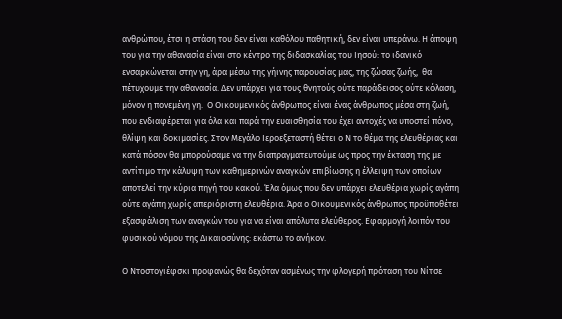ανθρώπου, έτσι η στάση του δεν είναι καθόλου παθητική, δεν είναι υπεράνω. Η άποψη του για την αθανασία είναι στο κέντρο της διδασκαλίας του Ιησού: το ιδανικό ενσαρκώνεται στην γη, άρα μέσω της γήινης παρουσίας μας, της ζώσας ζωής,  θα πέτυχουμε την αθανασία. Δεν υπάρχει για τους θνητούς ούτε παράδεισος ούτε κόλαση, μόνον η πονεμένη γη.  Ο Οικουμενικός άνθρωπος είναι ένας άνθρωπος μέσα στη ζωή, που ενδιαφέρεται για όλα και παρά την ευαισθησία του έχει αντοχές να υποστεί πόνο, θλίψη και δοκιμασίες. Στον Μεγάλο Ιεροεξεταστή θέτει ο Ν το θέμα της ελευθέριας και κατά πόσον θα μπορούσαμε να την διαπραγματευτούμε ως προς την έκταση της με αντίτιμο την κάλυψη των καθημερινών αναγκών επιβίωσης η έλλειψη των οποίων αποτελεί την κύρια πηγή του κακού. Έλα όμως που δεν υπάρχει ελευθέρια χωρίς αγάπη ούτε αγάπη χωρίς απεριόριστη ελευθέρια. Άρα ο Οικουμενικός άνθρωπος προϋποθέτει εξασφάλιση των αναγκών του για να είναι απόλυτα ελεύθερος. Εφαρμογή λοιπόν του φυσικού νόμου της Δικαιοσύνης: εκάστω το ανήκον.

Ο Ντοστογιέφσκι προφανώς θα δεχόταν ασμένως την φλογερή πρόταση του Νίτσε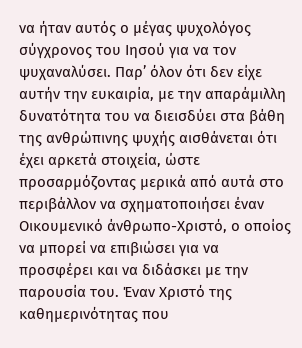να ήταν αυτός ο μέγας ψυχολόγος σύγχρονος του Ιησού για να τον ψυχαναλύσει. Παρ’ όλον ότι δεν είχε αυτήν την ευκαιρία, με την απαράμιλλη δυνατότητα του να διεισδύει στα βάθη της ανθρώπινης ψυχής αισθάνεται ότι έχει αρκετά στοιχεία, ώστε προσαρμόζοντας μερικά από αυτά στο περιβάλλον να σχηματοποιήσει έναν Οικουμενικό άνθρωπο-Χριστό, ο οποίος να μπορεί να επιβιώσει για να προσφέρει και να διδάσκει με την παρουσία του. Έναν Χριστό της καθημερινότητας που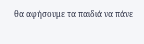θα αφήσουμε τα παιδιά να πάνε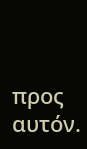προς αυτόν.